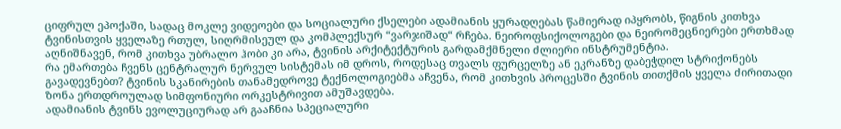ციფრულ ეპოქაში, სადაც მოკლე ვიდეოები და სოციალური ქსელები ადამიანის ყურადღებას წამიერად იპყრობს, წიგნის კითხვა ტვინისთვის ყველაზე რთულ, სიღრმისეულ და კომპლექსურ “ვარჯიშად“ რჩება. ნეიროფსიქოლოგები და ნეირომეცნიერები ერთხმად აღნიშნავენ, რომ კითხვა უბრალო ჰობი კი არა, ტვინის არქიტექტურის გარდამქმნელი ძლიერი ინსტრუმენტია.
რა ემართება ჩვენს ცენტრალურ ნერვულ სისტემას იმ დროს, როდესაც თვალს ფურცელზე ან ეკრანზე დაბეჭდილ სტრიქონებს გავადევნებთ? ტვინის სკანირების თანამედროვე ტექნოლოგიებმა აჩვენა, რომ კითხვის პროცესში ტვინის თითქმის ყველა ძირითადი ზონა ერთდროულად სიმფონიური ორკესტრივით ამუშავდება.
ადამიანის ტვინს ევოლუციურად არ გააჩნია სპეციალური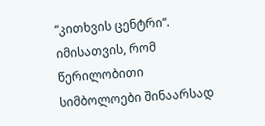“კითხვის ცენტრი“. იმისათვის, რომ წერილობითი სიმბოლოები შინაარსად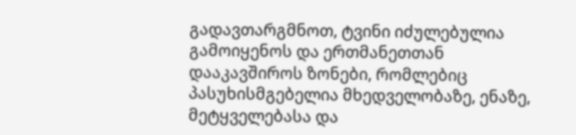გადავთარგმნოთ, ტვინი იძულებულია გამოიყენოს და ერთმანეთთან დააკავშიროს ზონები, რომლებიც პასუხისმგებელია მხედველობაზე, ენაზე, მეტყველებასა და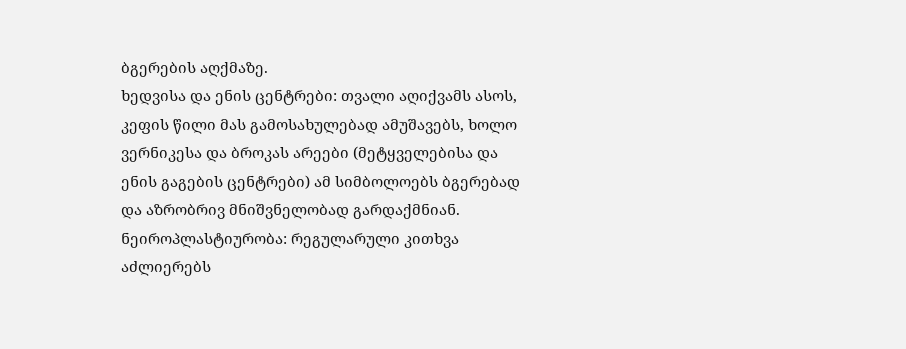ბგერების აღქმაზე.
ხედვისა და ენის ცენტრები: თვალი აღიქვამს ასოს, კეფის წილი მას გამოსახულებად ამუშავებს, ხოლო ვერნიკესა და ბროკას არეები (მეტყველებისა და ენის გაგების ცენტრები) ამ სიმბოლოებს ბგერებად და აზრობრივ მნიშვნელობად გარდაქმნიან.
ნეიროპლასტიურობა: რეგულარული კითხვა აძლიერებს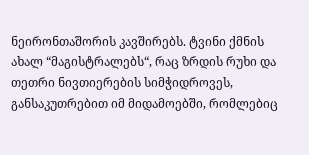ნეირონთაშორის კავშირებს. ტვინი ქმნის ახალ “მაგისტრალებს“, რაც ზრდის რუხი და თეთრი ნივთიერების სიმჭიდროვეს, განსაკუთრებით იმ მიდამოებში, რომლებიც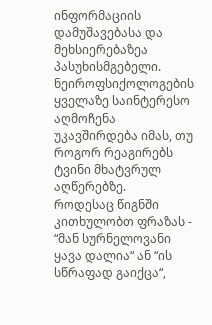ინფორმაციის დამუშავებასა და მეხსიერებაზეა პასუხისმგებელი.
ნეიროფსიქოლოგების ყველაზე საინტერესო აღმოჩენა უკავშირდება იმას, თუ როგორ რეაგირებს ტვინი მხატვრულ აღწერებზე.
როდესაც წიგნში კითხულობთ ფრაზას - “მან სურნელოვანი ყავა დალია“ ან “ის სწრაფად გაიქცა“,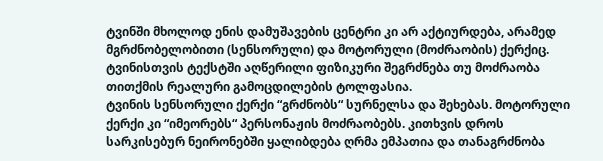ტვინში მხოლოდ ენის დამუშავების ცენტრი კი არ აქტიურდება, არამედ მგრძნობელობითი (სენსორული) და მოტორული (მოძრაობის) ქერქიც. ტვინისთვის ტექსტში აღწერილი ფიზიკური შეგრძნება თუ მოძრაობა თითქმის რეალური გამოცდილების ტოლფასია.
ტვინის სენსორული ქერქი “გრძნობს“ სურნელსა და შეხებას. მოტორული ქერქი კი “იმეორებს“ პერსონაჟის მოძრაობებს. კითხვის დროს სარკისებურ ნეირონებში ყალიბდება ღრმა ემპათია და თანაგრძნობა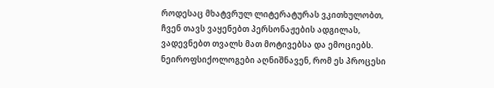როდესაც მხატვრულ ლიტერატურას ვკითხულობთ, ჩვენ თავს ვაყენებთ პერსონაჟების ადგილას, ვადევნებთ თვალს მათ მოტივებსა და ემოციებს.
ნეიროფსიქოლოგები აღნიშნავენ, რომ ეს პროცესი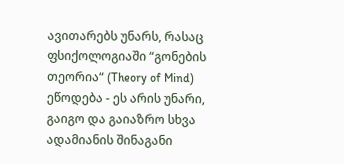ავითარებს უნარს, რასაც ფსიქოლოგიაში “გონების თეორია“ (Theory of Mind) ეწოდება - ეს არის უნარი, გაიგო და გაიაზრო სხვა ადამიანის შინაგანი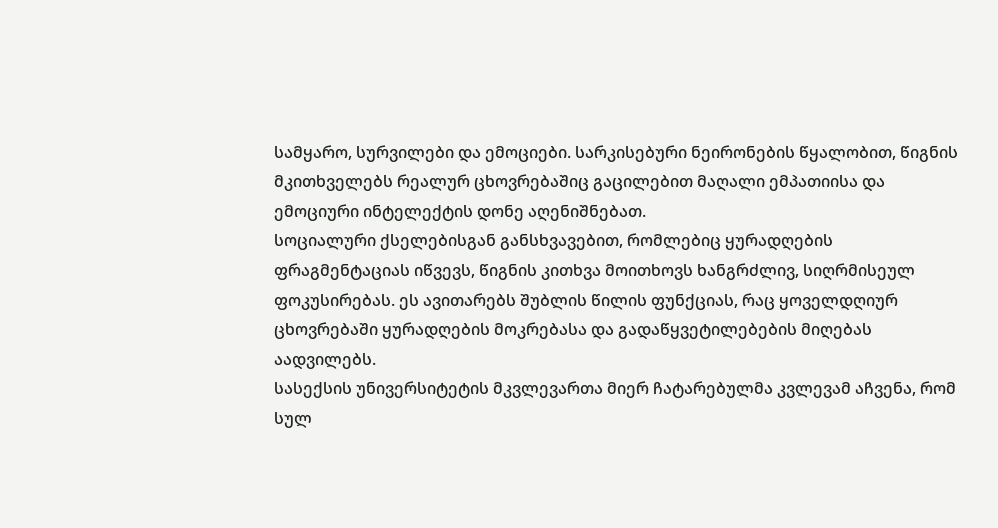სამყარო, სურვილები და ემოციები. სარკისებური ნეირონების წყალობით, წიგნის მკითხველებს რეალურ ცხოვრებაშიც გაცილებით მაღალი ემპათიისა და ემოციური ინტელექტის დონე აღენიშნებათ.
სოციალური ქსელებისგან განსხვავებით, რომლებიც ყურადღების ფრაგმენტაციას იწვევს, წიგნის კითხვა მოითხოვს ხანგრძლივ, სიღრმისეულ ფოკუსირებას. ეს ავითარებს შუბლის წილის ფუნქციას, რაც ყოველდღიურ ცხოვრებაში ყურადღების მოკრებასა და გადაწყვეტილებების მიღებას აადვილებს.
სასექსის უნივერსიტეტის მკვლევართა მიერ ჩატარებულმა კვლევამ აჩვენა, რომ სულ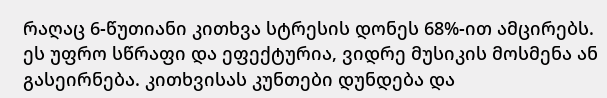რაღაც 6-წუთიანი კითხვა სტრესის დონეს 68%-ით ამცირებს. ეს უფრო სწრაფი და ეფექტურია, ვიდრე მუსიკის მოსმენა ან გასეირნება. კითხვისას კუნთები დუნდება და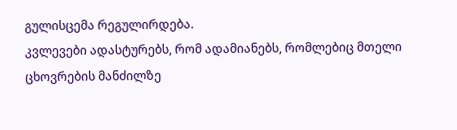გულისცემა რეგულირდება.
კვლევები ადასტურებს, რომ ადამიანებს, რომლებიც მთელი ცხოვრების მანძილზე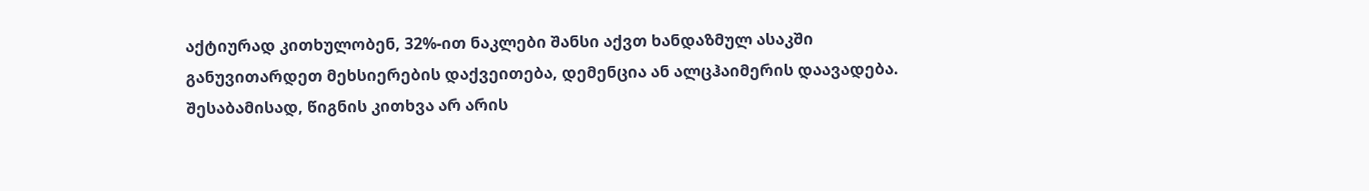აქტიურად კითხულობენ, 32%-ით ნაკლები შანსი აქვთ ხანდაზმულ ასაკში განუვითარდეთ მეხსიერების დაქვეითება, დემენცია ან ალცჰაიმერის დაავადება.
შესაბამისად, წიგნის კითხვა არ არის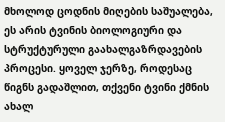მხოლოდ ცოდნის მიღების საშუალება, ეს არის ტვინის ბიოლოგიური და სტრუქტურული გაახალგაზრდავების პროცესი. ყოველ ჯერზე, როდესაც წიგნს გადაშლით, თქვენი ტვინი ქმნის ახალ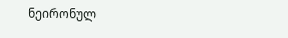ნეირონულ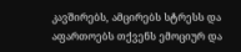კავშირებს, ამცირებს სტრესს და აფართოებს თქვენს ემოციურ და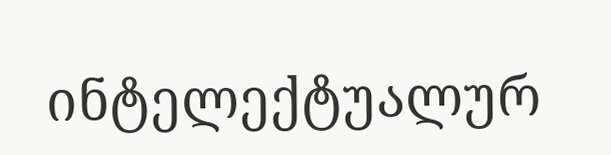ინტელექტუალურ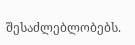შესაძლებლობებს.